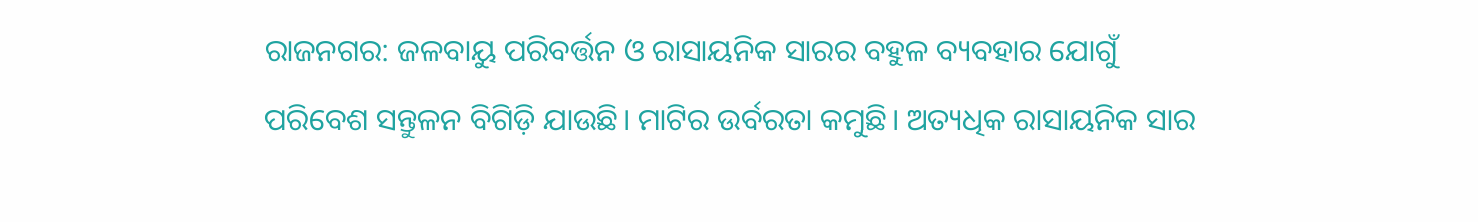ରାଜନଗର: ଜଳବାୟୁ ପରିବର୍ତ୍ତନ ଓ ରାସାୟନିକ ସାରର ବହୁଳ ବ୍ୟବହାର ଯୋଗୁଁ ପରିବେଶ ସନ୍ତୁଳନ ବିଗିଡ଼ି ଯାଉଛି। ମାଟିର ଉର୍ବରତା କମୁଛି। ଅତ୍ୟଧିକ ରାସାୟନିକ ସାର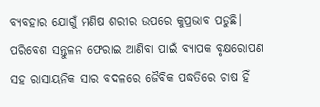ବ୍ୟବହାର ଯୋଗୁଁ ମଣିଷ ଶରୀର ଉପରେ କୁପ୍ରଭାବ ପଡୁଛି। ପରିବେଶ ସନ୍ତୁଳନ ଫେରାଇ ଆଣିବା ପାଇଁ ବ୍ୟାପକ ବୃକ୍ଷରୋପଣ ସହ ରାସାୟନିକ ସାର ବଦଳରେ ଜୈବିକ ପଦ୍ଧତିରେ ଚାଷ ହିଁ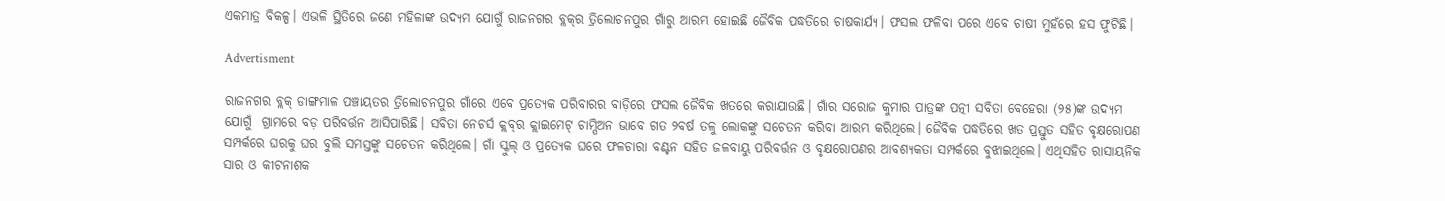ଏକମାତ୍ର ବିକଳ୍ପ। ଏଭଳି ସ୍ଥିତିରେ ଜଣେ ମହିଳାଙ୍କ ଉଦ୍ୟମ ଯୋଗୁଁ ରାଜନଗର ବ୍ଲକ୍‌ର ତ୍ରିଲୋଚନପୁର ଗାଁରୁ ଆରମ୍ଭ ହୋଇଛି ଜୈବିକ ପଦ୍ଧତିରେ ଚାଷକାର୍ଯ୍ୟ। ଫସଲ ଫଳିବା ପରେ ଏବେ ଚାଷୀ ମୁହଁରେ ହସ ଫୁଟିଛି।

Advertisment

ରାଜନଗର ବ୍ଲକ୍‌ ଡାଙ୍ଗମାଳ ପଞ୍ଚାୟତର ତ୍ରିଲୋଚନପୁର ଗାଁରେ ଏବେ ପ୍ରତ୍ୟେକ ପରିବାରର ବାଡ଼ିରେ ଫସଲ ଜୈବିକ ଖତରେ କରାଯାଉଛି। ଗାଁର ସରୋଜ କୁମାର ପାତ୍ରଙ୍କ ପତ୍ନୀ ସବିତା ବେହେରା (୨୫)ଙ୍କ ଉଦ୍ୟମ ଯୋଗୁଁ  ଗ୍ରାମରେ ବଡ଼ ପରିବର୍ତ୍ତନ ଆସିପାରିଛି। ସବିତା ନେଚର୍ସ କ୍ଲବ୍‌ର କ୍ଲାଇମେଟ‌୍ ଚାମ୍ପିଅନ ଭାବେ ଗତ ୨ବର୍ଷ ତଳୁ ଲୋକଙ୍କୁ ସଚେତନ କରିବା ଆରମ୍ଭ କରିଥିଲେ। ଜୈବିକ ପଦ୍ଧତିରେ ଖତ ପ୍ରସ୍ତୁତ ସହିତ ବୃକ୍ଷରୋପଣ ସମ୍ପର୍କରେ ଘରକୁ ଘର ବୁଲି ସମସ୍ତଙ୍କୁ ସଚେତନ କରିଥିଲେ। ଗାଁ ସ୍କୁଲ୍‌ ଓ ପ୍ରତ୍ୟେକ ଘରେ ଫଳଚାରା ବଣ୍ଟନ ସହିତ ଜଳବାୟୁ ପରିବର୍ତ୍ତନ ଓ ବୃକ୍ଷରୋପଣର ଆବଶ୍ୟକତା ସମ୍ପର୍କରେ ବୁଝାଇଥିଲେ। ଏଥିସହିତ ରାସାୟନିକ ସାର ଓ କୀଟନାଶକ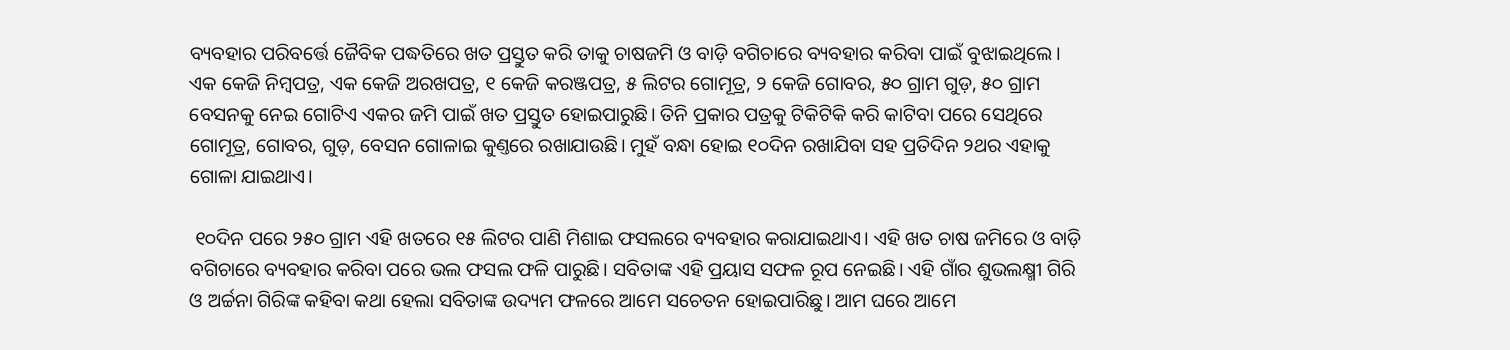ବ୍ୟବହାର ପରିବର୍ତ୍ତେ ଜୈବିକ ପଦ୍ଧତିରେ ଖତ ପ୍ରସ୍ତୁତ କରି ତାକୁ ଚାଷଜମି ଓ ବାଡ଼ି ବଗିଚାରେ ବ୍ୟବହାର କରିବା ପାଇଁ ବୁଝାଇଥିଲେ। ଏକ କେଜି ନିମ୍ବପତ୍ର, ଏକ କେଜି ଅରଖପତ୍ର, ୧ କେଜି କରଞ୍ଜପତ୍ର, ୫ ଲିଟର ଗୋମୂତ୍ର, ୨ କେଜି ଗୋବର, ୫୦ ଗ୍ରାମ ଗୁଡ଼, ୫୦ ଗ୍ରାମ ବେସନକୁ ନେଇ ଗୋଟିଏ ଏକର ଜମି ପାଇଁ ଖତ ପ୍ରସ୍ତୁତ ହୋଇପାରୁଛି। ତିନି ପ୍ରକାର ପତ୍ରକୁ ଟିକିଟିକି କରି କାଟିବା ପରେ ସେଥିରେ ଗୋମୂତ୍ର, ଗୋବର, ଗୁଡ଼, ବେସନ ଗୋଳାଇ କୁଣ୍ତରେ ରଖାଯାଉଛି। ମୁହଁ ବନ୍ଧା ହୋଇ ୧୦ଦିନ ରଖାଯିବା ସହ ପ୍ରତିଦିନ ୨ଥର ଏହାକୁ ଗୋଳା ଯାଇଥାଏ।

 ୧୦ଦିନ ପରେ ୨୫୦ ଗ୍ରାମ ଏହି ଖତରେ ୧୫ ଲିଟର ପାଣି ମିଶାଇ ଫସଲରେ ବ୍ୟବହାର କରାଯାଇଥାଏ। ଏହି ଖତ ଚାଷ ଜମିରେ ଓ ବାଡ଼ି ବଗିଚାରେ ବ୍ୟବହାର କରିବା ପରେ ଭଲ ଫସଲ ଫଳି ପାରୁଛି। ସବିତାଙ୍କ ଏହି ପ୍ରୟାସ ସଫଳ ରୂପ ନେଇଛି। ଏହି ଗାଁର ଶୁଭଲକ୍ଷ୍ମୀ ଗିରି ଓ ଅର୍ଚ୍ଚନା ଗିରିଙ୍କ କହିବା କଥା ହେଲା ସବିତାଙ୍କ ଉଦ୍ୟମ ଫଳରେ ଆମେ ସଚେତନ ହୋଇପାରିଛୁ। ଆମ ଘରେ ଆମେ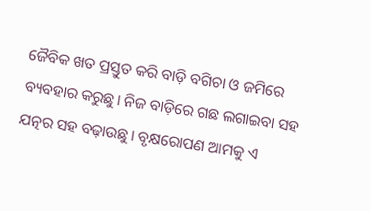ଜୈବିକ ଖତ ପ୍ରସ୍ତୁତ କରି ବାଡ଼ି ବଗିଚା ଓ ଜମିରେ ବ୍ୟବହାର କରୁଛୁ। ନିଜ ବାଡ଼ିରେ ଗଛ ଲଗାଇବା ସହ ଯତ୍ନର ସହ ବଢ଼ାଉଛୁ। ବୃକ୍ଷରୋପଣ ଆମକୁ ଏ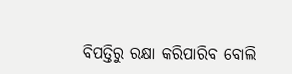ବିପତ୍ତିରୁ ରକ୍ଷା କରିପାରିବ ବୋଲି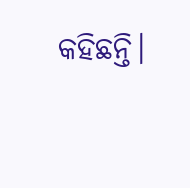କହିଛନ୍ତି।